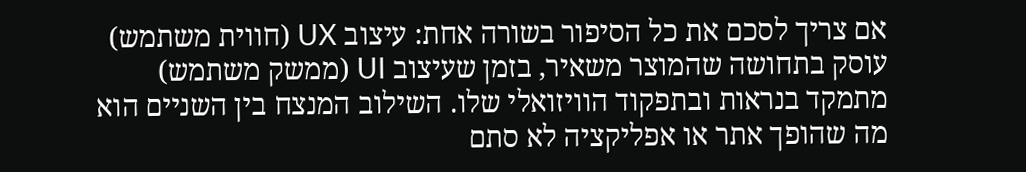אם צריך לסכם את כל הסיפור בשורה אחת: עיצוב UX (חווית משתמש) עוסק בתחושה שהמוצר משאיר, בזמן שעיצוב UI (ממשק משתמש) מתמקד בנראות ובתפקוד הוויזואלי שלו. השילוב המנצח בין השניים הוא מה שהופך אתר או אפליקציה לא סתם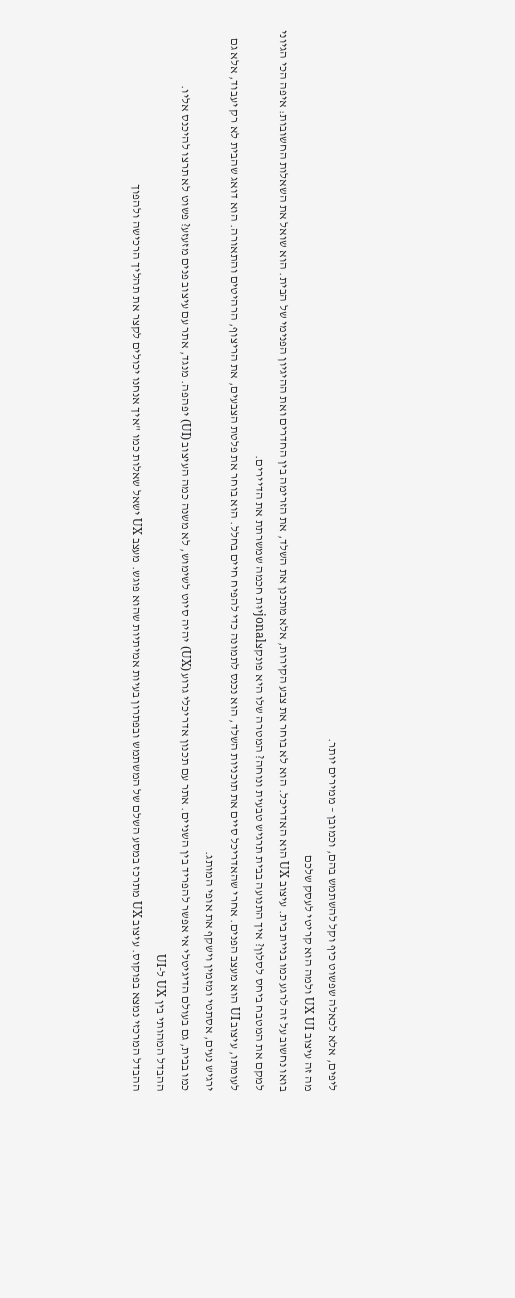ליפים, אלא לכאלה שפשוט כיף וקל להשתמש בהם, וכמובן – ממירים יותר.
מה זה עיצוב UX UI ולמה הוא קריטי לעסק שלכם
בואו נחשוב על זה לרגע כמו בניית בית. עיצוב UX הוא האדריכל. הוא לא בוחר את צבע הקירות, אלא מתכנן את השלד, את הזרימה בין החדרים ואת ההיגיון הפנימי של הבית. הוא שואל את השאלות החשובות: איפה הכי הגיוני למקם את המטבח ביחס לסלון? איך התנועה בבית תרגיש טבעית ונוחה? המטרה שלו היא פונקצjonalיוּת חכמה שמשרתת את הדיירים.
לעומתו, עיצוב UI הוא מעצב הפנים. אחרי שהאדריכל סיים את תוכניות השלד, הוא נכנס לתמונה כדי להפיח חיים בחלל. הוא בוחר את פלטת הצבעים, את הריצוף, הרהיטים והתאורה. הוא דואג שהבית לא רק יעבוד, אלא גם ירגיש נעים, אסתטי ומזמין וישקף את אופי המותג.
כמו בבית, גם בעולם הדיגיטלי אי אפשר להפריד בין השניים. אתר עם תכנון אדריכלי גרוע (UX) יהיה סיוט לשימוש, לא משנה כמה העיצוב (UI) יפהפה. מנגד, אתר עם עיצוב פנים מזעזע? פשוט לא תרצו להיכנס אליו.
ההבדל המהותי בין UX ל-UI
ההבדל המרכזי נמצא בפוקוס. עיצוב UX מתרכז במסע השלם של המשתמש ובפתרון בעיות אמיתיות שהוא פוגש. מעצב UX ישאל שאלות כמו "איך אנחנו יכולים לקצר את תהליך הרכישה ולהפוך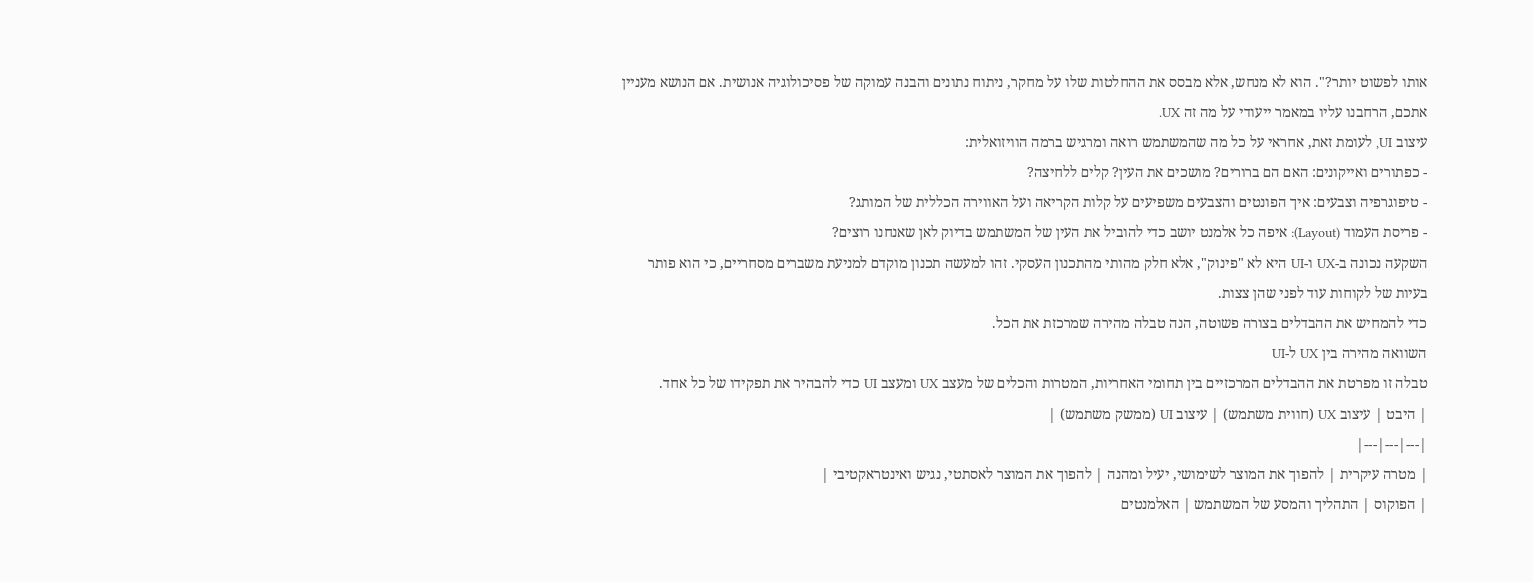אותו לפשוט יותר?". הוא לא מנחש, אלא מבסס את ההחלטות שלו על מחקר, ניתוח נתונים והבנה עמוקה של פסיכולוגיה אנושית. אם הנושא מעניין אתכם, הרחבנו עליו במאמר ייעודי על מה זה UX.
עיצוב UI, לעומת זאת, אחראי על כל מה שהמשתמש רואה ומרגיש ברמה הוויזואלית:
- כפתורים ואייקונים: האם הם ברורים? מושכים את העין? קלים ללחיצה?
- טיפוגרפיה וצבעים: איך הפונטים והצבעים משפיעים על קלות הקריאה ועל האווירה הכללית של המותג?
- פריסת העמוד (Layout): איפה כל אלמנט יושב כדי להוביל את העין של המשתמש בדיוק לאן שאנחנו רוצים?
השקעה נכונה ב-UX ו-UI היא לא "פינוק", אלא חלק מהותי מהתכנון העסקי. זהו למעשה תכנון מוקדם למניעת משברים מסחריים, כי הוא פותר בעיות של לקוחות עוד לפני שהן צצות.
כדי להמחיש את ההבדלים בצורה פשוטה, הנה טבלה מהירה שמרכזת את הכל.
השוואה מהירה בין UX ל-UI
טבלה זו מפרטת את ההבדלים המרכזיים בין תחומי האחריות, המטרות והכלים של מעצב UX ומעצב UI כדי להבהיר את תפקידו של כל אחד.
| היבט | עיצוב UX (חווית משתמש) | עיצוב UI (ממשק משתמש) |
|---|---|---|
| מטרה עיקרית | להפוך את המוצר לשימושי, יעיל ומהנה | להפוך את המוצר לאסתטי, נגיש ואינטראקטיבי |
| הפוקוס | התהליך והמסע של המשתמש | האלמנטים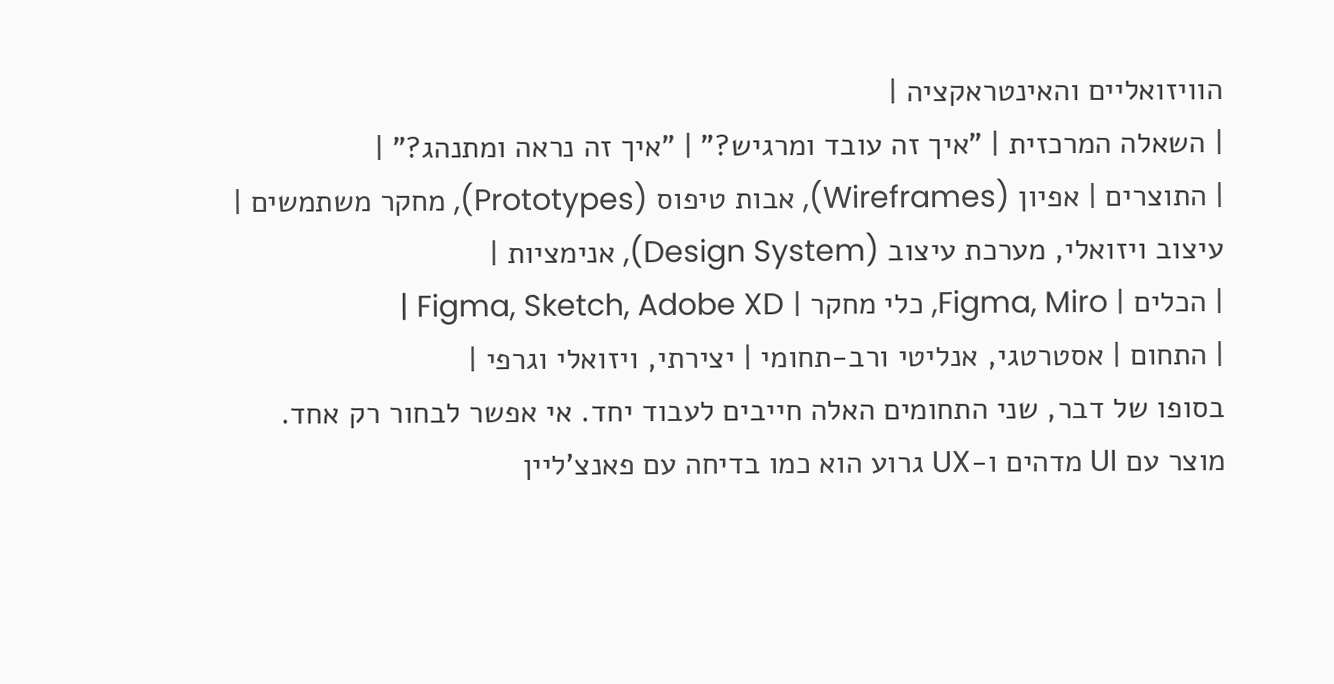הוויזואליים והאינטראקציה |
| השאלה המרכזית | "איך זה עובד ומרגיש?" | "איך זה נראה ומתנהג?" |
| התוצרים | אפיון (Wireframes), אבות טיפוס (Prototypes), מחקר משתמשים | עיצוב ויזואלי, מערכת עיצוב (Design System), אנימציות |
| הכלים | Figma, Miro, כלי מחקר | Figma, Sketch, Adobe XD |
| התחום | אסטרטגי, אנליטי ורב-תחומי | יצירתי, ויזואלי וגרפי |
בסופו של דבר, שני התחומים האלה חייבים לעבוד יחד. אי אפשר לבחור רק אחד.
מוצר עם UI מדהים ו-UX גרוע הוא כמו בדיחה עם פאנצ'ליין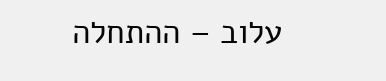עלוב – ההתחלה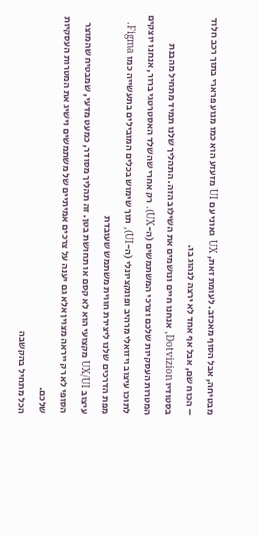מבטיחה, אבל הסוף מאכזב. לעומת זאת, UX גאוני עם UI מזעזע הוא כמו מנוע פרארי בתוך רכב חלוד – הכוח שם, אבל אף אחד לא ירצה לנהוג בו.
בסטודיו Dotvizion, אנחנו חיים ונושמים את השילוב הזה. התהליך שלנו תמיד מתחיל מהבנת המטרות העסקיות שלכם וצרכי המשתמשים (ה-UX). רק אחרי שהשלד האסטרטגי ברור, אנחנו יוצקים לתוכו עיצוב ויזואלי מרהיב ופונקציונלי (ה-UI), תוך שימוש בכלים המובילים בתעשייה כמו Figma.
מפת הדרכים שלנו ליצירת חווית משתמש שעובדת
עיצוב UX/UI מקצועי הוא לא קסם או תחושת בטן. זה תהליך מסודר, כמעט מדעי, שמבטיח שהמוצר הסופי לא רק ייראה מצוין אלא גם יענה על צרכים אמיתיים של משתמשים וישיג את המטרות העסקיות שלכם.
הכל מתחיל בהקשבה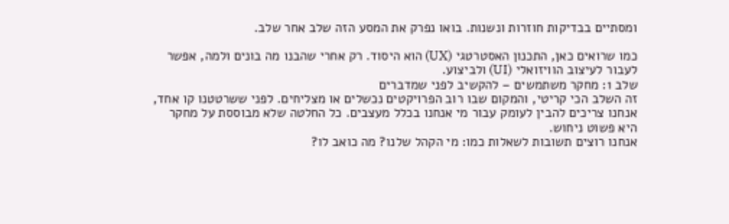ומסתיים בבדיקות חוזרות ונשנות. בואו נפרק את המסע הזה שלב אחר שלב.

כמו שרואים כאן, התכנון האסטרטגי (UX) הוא היסוד. רק אחרי שהבנו מה בונים ולמה, אפשר לעבור לעיצוב הוויזואלי (UI) ולביצוע.
שלב 1: מחקר משתמשים – להקשיב לפני שמדברים
זה השלב הכי קריטי, והמקום שבו רוב הפרויקטים נכשלים או מצליחים. לפני ששרטטנו קו אחד, אנחנו צריכים להבין לעומק עבור מי אנחנו בכלל מעצבים. כל החלטה שלא מבוססת על מחקר היא פשוט ניחוש.
אנחנו רוצים תשובות לשאלות כמו: מי הקהל שלנו? מה כואב לו?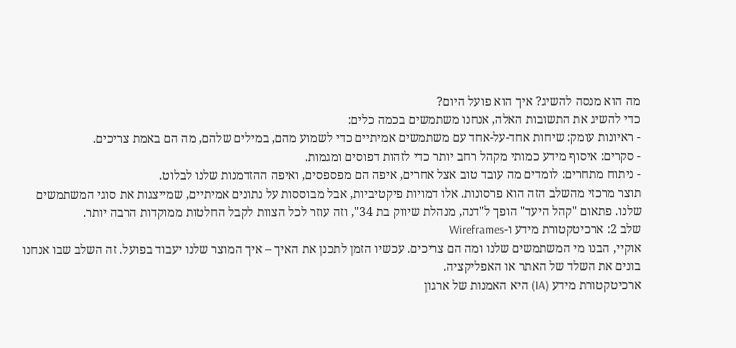מה הוא מנסה להשיג? איך הוא פועל היום?
כדי להשיג את התשובות האלה, אנחנו משתמשים בכמה כלים:
- ראיונות עומק: שיחות אחד-על-אחד עם משתמשים אמיתיים כדי לשמוע מהם, במילים שלהם, מה הם באמת צריכים.
- סקרים: איסוף מידע כמותי מקהל רחב יותר כדי לזהות דפוסים ומגמות.
- ניתוח מתחרים: לומדים מה עובד טוב אצל אחרים, איפה הם מפספסים, ואיפה ההזדמנות שלנו לבלוט.
תוצר מרכזי מהשלב הזה הוא פרסונות. אלו דמויות פיקטיביות, אבל מבוססות על נתונים אמיתיים, שמייצגות את סוגי המשתמשים שלנו. פתאום "קהל היעד" הופך ל"דנה, מנהלת שיווק בת 34", וזה עוזר לכל הצוות לקבל החלטות ממוקדות הרבה יותר.
שלב 2: ארכיטקטורת מידע ו-Wireframes
אוקיי, הבנו מי המשתמשים שלנו ומה הם צריכים. עכשיו הזמן לתכנן את האיך – איך המוצר שלנו יעבוד בפועל. זה השלב שבו אנחנו בונים את השלד של האתר או האפליקציה.
ארכיטקטורת מידע (IA) היא האמנות של ארגון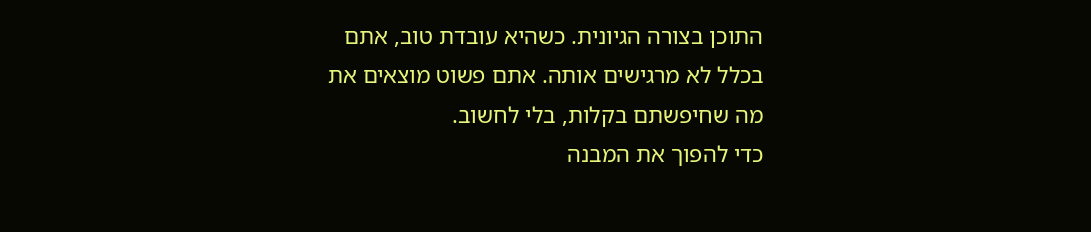התוכן בצורה הגיונית. כשהיא עובדת טוב, אתם בכלל לא מרגישים אותה. אתם פשוט מוצאים את מה שחיפשתם בקלות, בלי לחשוב.
כדי להפוך את המבנה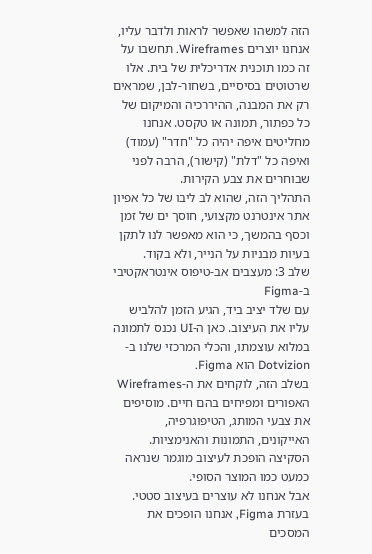הזה למשהו שאפשר לראות ולדבר עליו, אנחנו יוצרים Wireframes. תחשבו על זה כמו תוכנית אדריכלית של בית. אלו שרטוטים בסיסיים, בשחור-לבן, שמראים רק את המבנה, ההיררכיה והמיקום של כל כפתור, תמונה או טקסט. אנחנו מחליטים איפה יהיה כל "חדר" (עמוד) ואיפה כל "דלת" (קישור), הרבה לפני שבוחרים את צבע הקירות.
התהליך הזה, שהוא לב ליבו של כל אפיון אתר אינטרנט מקצועי, חוסך ים של זמן וכסף בהמשך, כי הוא מאפשר לנו לתקן בעיות מבניות על הנייר, ולא בקוד.
שלב 3: מעצבים אב-טיפוס אינטראקטיבי ב-Figma
עם שלד יציב ביד, הגיע הזמן להלביש עליו את העיצוב. כאן ה-UI נכנס לתמונה במלוא עוצמתו, והכלי המרכזי שלנו ב-Dotvizion הוא Figma.
בשלב הזה, לוקחים את ה-Wireframes האפורים ומפיחים בהם חיים. מוסיפים את צבעי המותג, הטיפוגרפיה, האייקונים, התמונות והאנימציות. הסקיצה הופכת לעיצוב מוגמר שנראה כמעט כמו המוצר הסופי.
אבל אנחנו לא עוצרים בעיצוב סטטי. בעזרת Figma, אנחנו הופכים את המסכים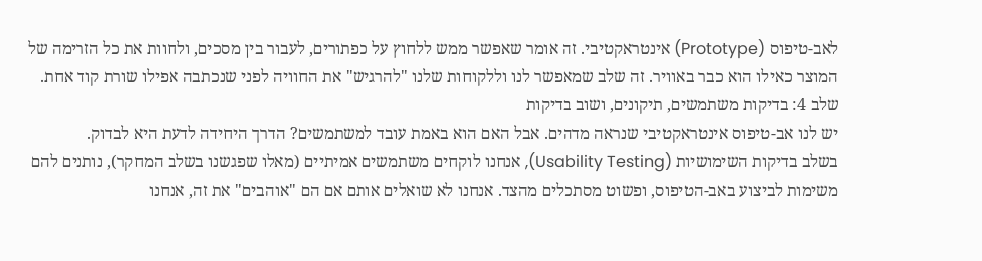לאב-טיפוס (Prototype) אינטראקטיבי. זה אומר שאפשר ממש ללחוץ על כפתורים, לעבור בין מסכים, ולחוות את כל הזרימה של המוצר כאילו הוא כבר באוויר. זה שלב שמאפשר לנו וללקוחות שלנו "להרגיש" את החוויה לפני שנכתבה אפילו שורת קוד אחת.
שלב 4: בדיקות משתמשים, תיקונים, ושוב בדיקות
יש לנו אב-טיפוס אינטראקטיבי שנראה מדהים. אבל האם הוא באמת עובד למשתמשים? הדרך היחידה לדעת היא לבדוק.
בשלב בדיקות השימושיות (Usability Testing), אנחנו לוקחים משתמשים אמיתיים (מאלו שפגשנו בשלב המחקר), נותנים להם משימות לביצוע באב-הטיפוס, ופשוט מסתכלים מהצד. אנחנו לא שואלים אותם אם הם "אוהבים" את זה, אנחנו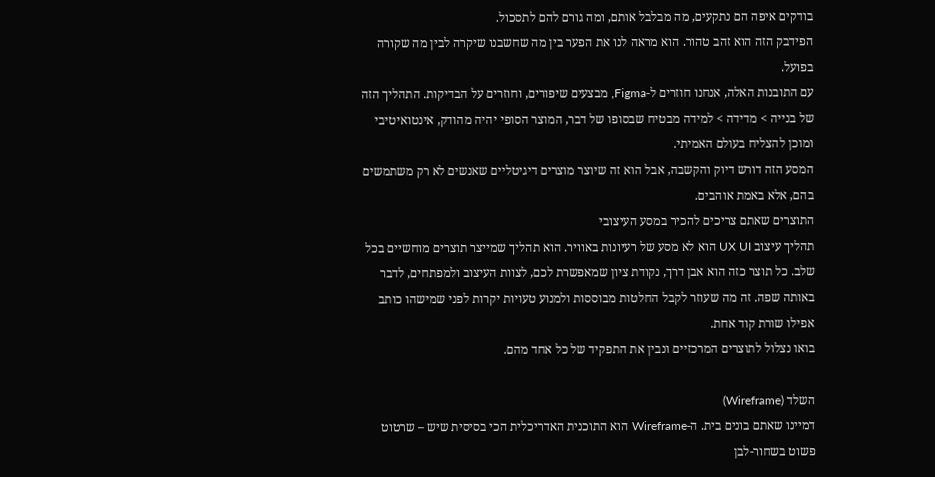בודקים איפה הם נתקעים, מה מבלבל אותם, ומה גורם להם לתסכול.
הפידבק הזה הוא זהב טהור. הוא מראה לנו את הפער בין מה שחשבנו שיקרה לבין מה שקורה בפועל.
עם התובנות האלה, אנחנו חוזרים ל-Figma, מבצעים שיפורים, וחוזרים על הבדיקות. התהליך הזה של בנייה > מדידה > למידה מבטיח שבסופו של דבר, המוצר הסופי יהיה מהודק, אינטואיטיבי ומוכן להצליח בעולם האמיתי.
המסע הזה דורש דיוק והקשבה, אבל הוא זה שיוצר מוצרים דיגיטליים שאנשים לא רק משתמשים בהם, אלא באמת אוהבים.
התוצרים שאתם צריכים להכיר במסע העיצובי
תהליך עיצוב UX UI הוא לא מסע של רעיונות באוויר. הוא תהליך שמייצר תוצרים מוחשיים בכל שלב. כל תוצר כזה הוא אבן דרך, נקודת ציון שמאפשרת לכם, לצוות העיצוב ולמפתחים, לדבר באותה שפה. זה מה שעוזר לקבל החלטות מבוססות ולמנוע טעויות יקרות לפני שמישהו כותב אפילו שורת קוד אחת.
בואו נצלול לתוצרים המרכזיים ונבין את התפקיד של כל אחד מהם.

השלד (Wireframe)
דמיינו שאתם בונים בית. ה-Wireframe הוא התוכנית האדריכלית הכי בסיסית שיש – שרטוט פשוט בשחור-לבן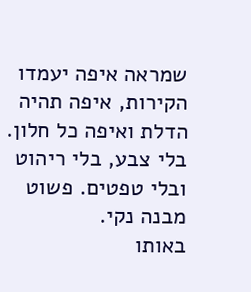שמראה איפה יעמדו הקירות, איפה תהיה הדלת ואיפה כל חלון. בלי צבע, בלי ריהוט ובלי טפטים. פשוט מבנה נקי.
באותו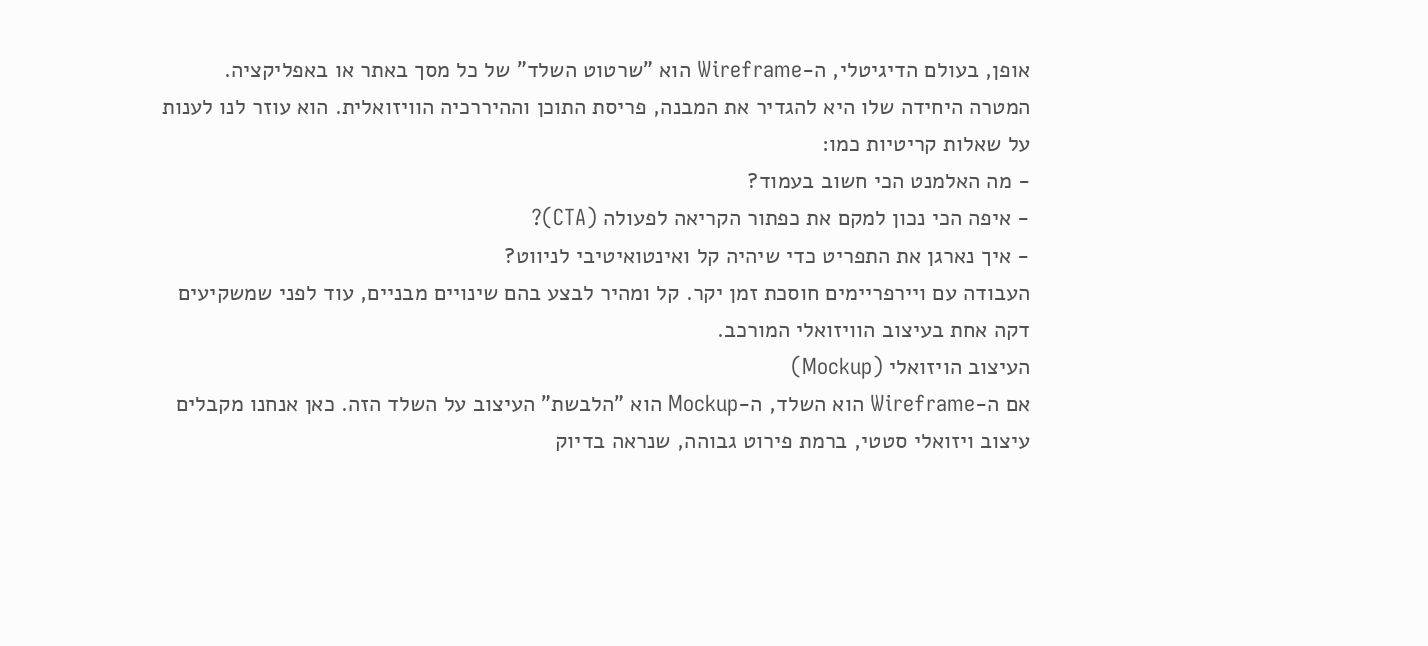אופן, בעולם הדיגיטלי, ה-Wireframe הוא "שרטוט השלד" של כל מסך באתר או באפליקציה. המטרה היחידה שלו היא להגדיר את המבנה, פריסת התוכן וההיררכיה הוויזואלית. הוא עוזר לנו לענות על שאלות קריטיות כמו:
- מה האלמנט הכי חשוב בעמוד?
- איפה הכי נכון למקם את כפתור הקריאה לפעולה (CTA)?
- איך נארגן את התפריט כדי שיהיה קל ואינטואיטיבי לניווט?
העבודה עם ויירפריימים חוסכת זמן יקר. קל ומהיר לבצע בהם שינויים מבניים, עוד לפני שמשקיעים דקה אחת בעיצוב הוויזואלי המורכב.
העיצוב הויזואלי (Mockup)
אם ה-Wireframe הוא השלד, ה-Mockup הוא "הלבשת" העיצוב על השלד הזה. כאן אנחנו מקבלים עיצוב ויזואלי סטטי, ברמת פירוט גבוהה, שנראה בדיוק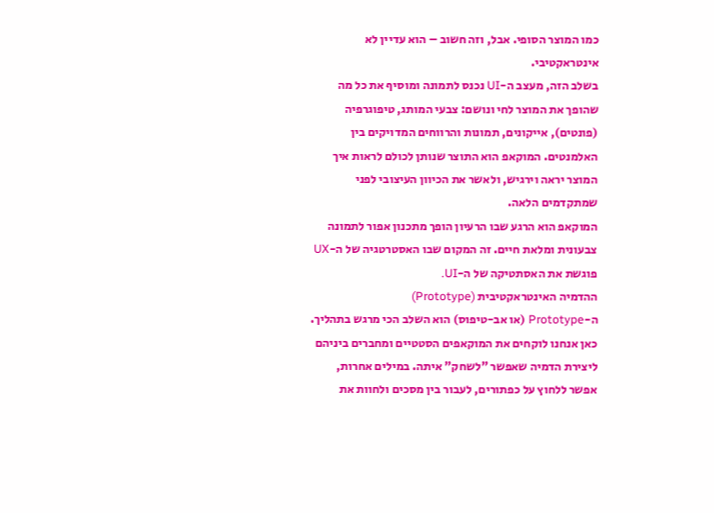כמו המוצר הסופי. אבל, וזה חשוב – הוא עדיין לא אינטראקטיבי.
בשלב הזה, מעצב ה-UI נכנס לתמונה ומוסיף את כל מה שהופך את המוצר לחי ונושם: צבעי המותג, טיפוגרפיה (פונטים), אייקונים, תמונות והרווחים המדויקים בין האלמנטים. המוקאפ הוא התוצר שנותן לכולם לראות איך המוצר יראה וירגיש, ולאשר את הכיוון העיצובי לפני שמתקדמים הלאה.
המוקאפ הוא הרגע שבו הרעיון הופך מתכנון אפור לתמונה צבעונית ומלאת חיים. זה המקום שבו האסטרטגיה של ה-UX פוגשת את האסתטיקה של ה-UI.
ההדמיה האינטראקטיבית (Prototype)
ה-Prototype (או אב-טיפוס) הוא השלב הכי מרגש בתהליך. כאן אנחנו לוקחים את המוקאפים הסטטיים ומחברים ביניהם ליצירת הדמיה שאפשר "לשחק" איתה. במילים אחרות, אפשר ללחוץ על כפתורים, לעבור בין מסכים ולחוות את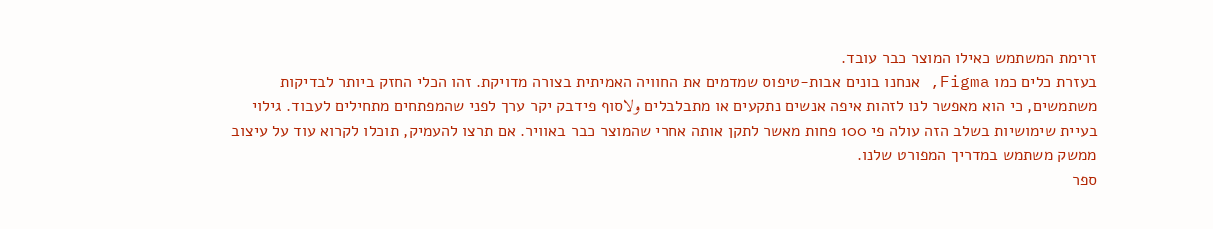זרימת המשתמש כאילו המוצר כבר עובד.
בעזרת כלים כמו Figma, אנחנו בונים אבות-טיפוס שמדמים את החוויה האמיתית בצורה מדויקת. זהו הכלי החזק ביותר לבדיקות משתמשים, כי הוא מאפשר לנו לזהות איפה אנשים נתקעים או מתבלבלים ولاסוף פידבק יקר ערך לפני שהמפתחים מתחילים לעבוד. גילוי בעיית שימושיות בשלב הזה עולה פי 100 פחות מאשר לתקן אותה אחרי שהמוצר כבר באוויר. אם תרצו להעמיק, תוכלו לקרוא עוד על עיצוב ממשק משתמש במדריך המפורט שלנו.
ספר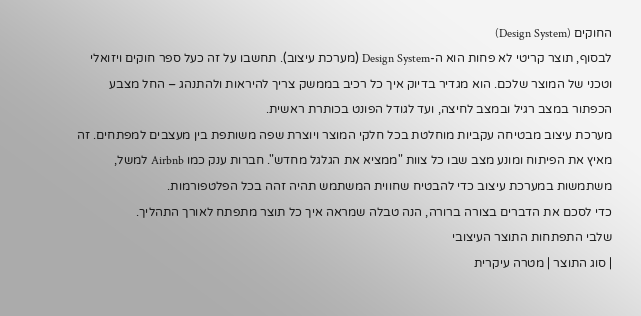החוקים (Design System)
לבסוף, תוצר קריטי לא פחות הוא ה-Design System (מערכת עיצוב). תחשבו על זה כעל ספר חוקים ויזואלי וטכני של המוצר שלכם. הוא מגדיר בדיוק איך כל רכיב בממשק צריך להיראות ולהתנהג – החל מצבע הכפתור במצב רגיל ובמצב לחיצה, ועד לגודל הפונט בכותרת ראשית.
מערכת עיצוב מבטיחה עקביות מוחלטת בכל חלקי המוצר ויוצרת שפה משותפת בין מעצבים למפתחים. זה מאיץ את הפיתוח ומונע מצב שבו כל צוות "ממציא את הגלגל מחדש". חברות ענק כמו Airbnb למשל, משתמשות במערכת עיצוב כדי להבטיח שחווית המשתמש תהיה זהה בכל הפלטפורמות.
כדי לסכם את הדברים בצורה ברורה, הנה טבלה שמראה איך כל תוצר מתפתח לאורך התהליך.
שלבי התפתחות התוצר העיצובי
| סוג התוצר | מטרה עיקרית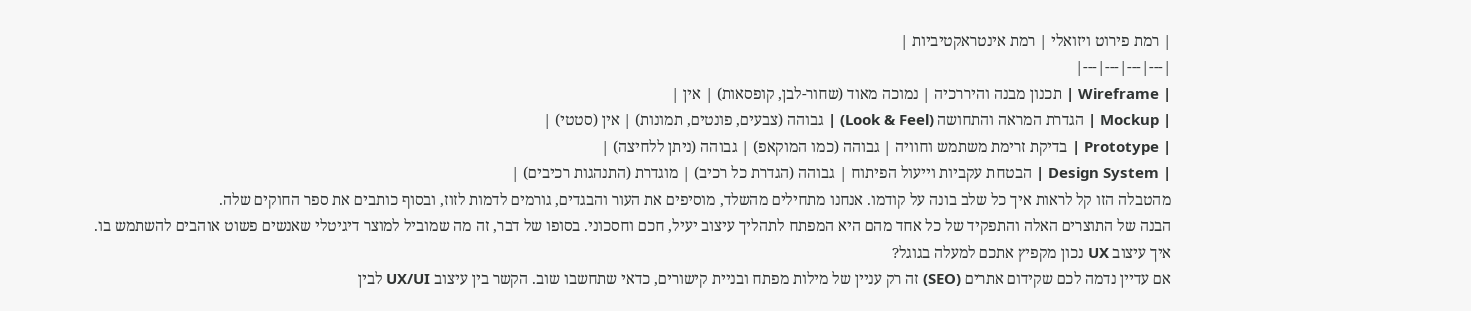| רמת פירוט ויזואלי | רמת אינטראקטיביות |
|---|---|---|---|
| Wireframe | תכנון מבנה והיררכיה | נמוכה מאוד (שחור-לבן, קופסאות) | אין |
| Mockup | הגדרת המראה והתחושה (Look & Feel) | גבוהה (צבעים, פונטים, תמונות) | אין (סטטי) |
| Prototype | בדיקת זרימת משתמש וחוויה | גבוהה (כמו המוקאפ) | גבוהה (ניתן ללחיצה) |
| Design System | הבטחת עקביות וייעול הפיתוח | גבוהה (הגדרת כל רכיב) | מוגדרת (התנהגות רכיבים) |
מהטבלה הזו קל לראות איך כל שלב בונה על קודמו. אנחנו מתחילים מהשלד, מוסיפים את העור והבגדים, גורמים לדמות לזוז, ובסוף כותבים את ספר החוקים שלה.
הבנה של התוצרים האלה והתפקיד של כל אחד מהם היא המפתח לתהליך עיצוב יעיל, חכם וחסכוני. בסופו של דבר, זה מה שמוביל למוצר דיגיטלי שאנשים פשוט אוהבים להשתמש בו.
איך עיצוב UX נכון מקפיץ אתכם למעלה בגוגל?
אם עדיין נדמה לכם שקידום אתרים (SEO) זה רק עניין של מילות מפתח ובניית קישורים, כדאי שתחשבו שוב. הקשר בין עיצוב UX/UI לבין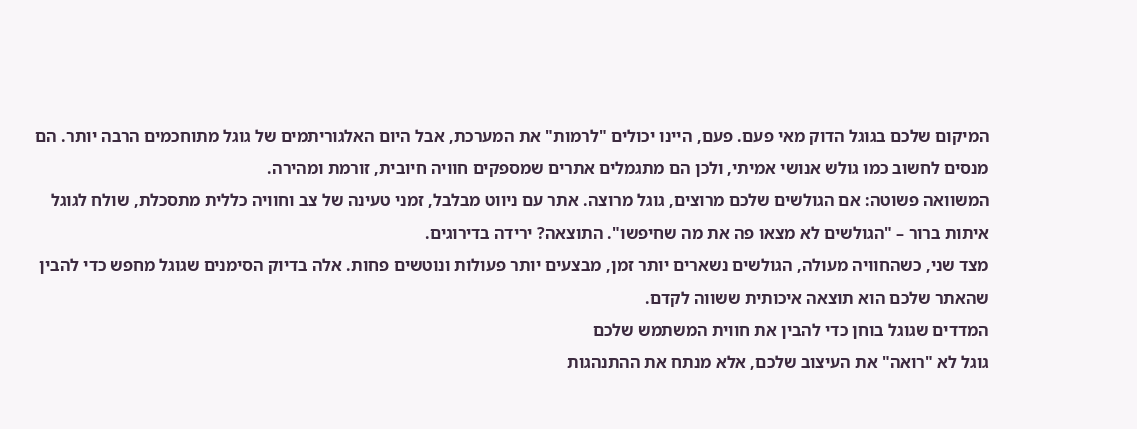המיקום שלכם בגוגל הדוק מאי פעם. פעם, היינו יכולים "לרמות" את המערכת, אבל היום האלגוריתמים של גוגל מתוחכמים הרבה יותר. הם מנסים לחשוב כמו גולש אנושי אמיתי, ולכן הם מתגמלים אתרים שמספקים חוויה חיובית, זורמת ומהירה.
המשוואה פשוטה: אם הגולשים שלכם מרוצים, גוגל מרוצה. אתר עם ניווט מבלבל, זמני טעינה של צב וחוויה כללית מתסכלת, שולח לגוגל איתות ברור – "הגולשים לא מצאו פה את מה שחיפשו". התוצאה? ירידה בדירוגים.
מצד שני, כשהחוויה מעולה, הגולשים נשארים יותר זמן, מבצעים יותר פעולות ונוטשים פחות. אלה בדיוק הסימנים שגוגל מחפש כדי להבין שהאתר שלכם הוא תוצאה איכותית ששווה לקדם.
המדדים שגוגל בוחן כדי להבין את חווית המשתמש שלכם
גוגל לא "רואה" את העיצוב שלכם, אלא מנתח את ההתנהגות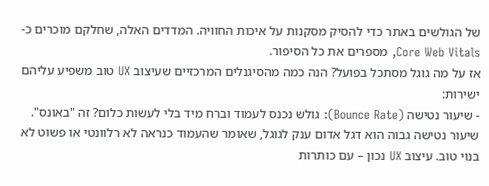של הגולשים באתר כדי להסיק מסקנות על איכות החוויה. המדדים האלה, שחלקם מוכרים כ-Core Web Vitals, מספרים את כל הסיפור.
אז על מה גוגל מסתכל בפועל? הנה כמה מהסיגנלים המרכזיים שעיצוב UX טוב משפיע עליהם ישירות:
- שיעור נטישה (Bounce Rate): גולש נכנס לעמוד וברח מיד בלי לעשות כלום? זה "באונס". שיעור נטישה גבוה הוא דגל אדום ענק לגוגל, שאומר שהעמוד כנראה לא רלוונטי או פשוט לא בנוי טוב. עיצוב UX נכון – עם כותרות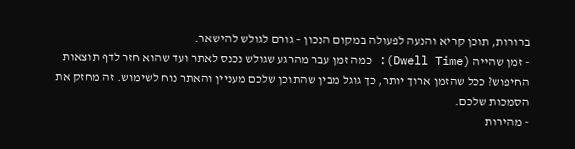ברורות, תוכן קריא והנעה לפעולה במקום הנכון – גורם לגולש להישאר.
- זמן שהייה (Dwell Time): כמה זמן עבר מהרגע שגולש נכנס לאתר ועד שהוא חזר לדף תוצאות החיפוש? ככל שהזמן ארוך יותר, כך גוגל מבין שהתוכן שלכם מעניין והאתר נוח לשימוש. זה מחזק את הסמכות שלכם.
- מהירות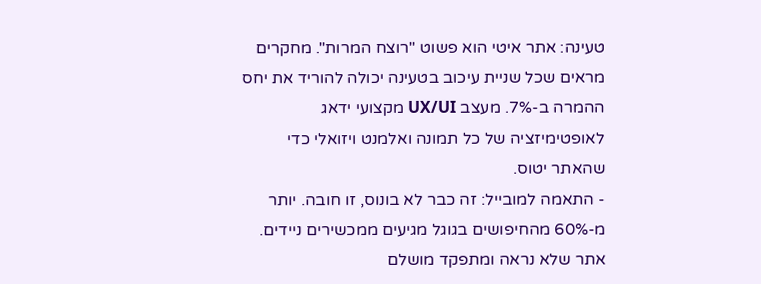טעינה: אתר איטי הוא פשוט "רוצח המרות". מחקרים מראים שכל שניית עיכוב בטעינה יכולה להוריד את יחס ההמרה ב-7%. מעצב UX/UI מקצועי ידאג לאופטימיזציה של כל תמונה ואלמנט ויזואלי כדי שהאתר יטוס.
- התאמה למובייל: זה כבר לא בונוס, זו חובה. יותר מ-60% מהחיפושים בגוגל מגיעים ממכשירים ניידים. אתר שלא נראה ומתפקד מושלם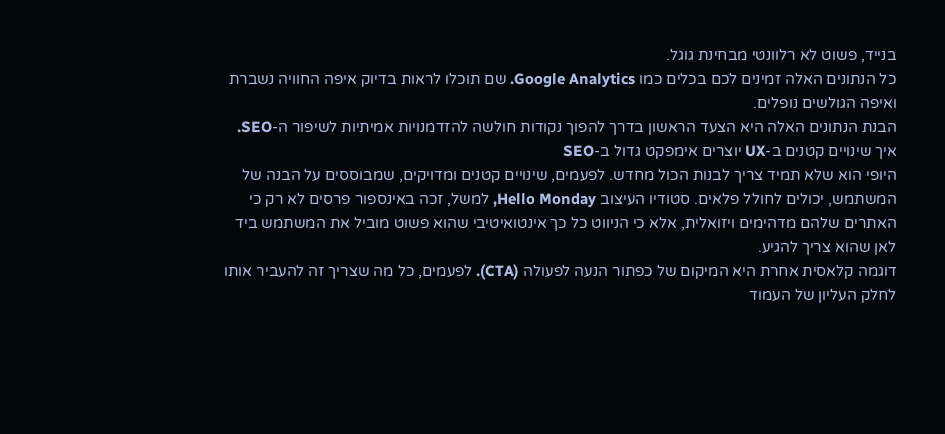בנייד, פשוט לא רלוונטי מבחינת גוגל.
כל הנתונים האלה זמינים לכם בכלים כמו Google Analytics. שם תוכלו לראות בדיוק איפה החוויה נשברת ואיפה הגולשים נופלים.
הבנת הנתונים האלה היא הצעד הראשון בדרך להפוך נקודות חולשה להזדמנויות אמיתיות לשיפור ה-SEO.
איך שינויים קטנים ב-UX יוצרים אימפקט גדול ב-SEO
היופי הוא שלא תמיד צריך לבנות הכול מחדש. לפעמים, שינויים קטנים ומדויקים, שמבוססים על הבנה של המשתמש, יכולים לחולל פלאים. סטודיו העיצוב Hello Monday, למשל, זכה באינספור פרסים לא רק כי האתרים שלהם מדהימים ויזואלית, אלא כי הניווט כל כך אינטואיטיבי שהוא פשוט מוביל את המשתמש ביד לאן שהוא צריך להגיע.
דוגמה קלאסית אחרת היא המיקום של כפתור הנעה לפעולה (CTA). לפעמים, כל מה שצריך זה להעביר אותו לחלק העליון של העמוד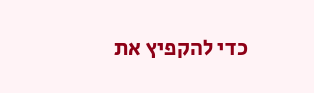כדי להקפיץ את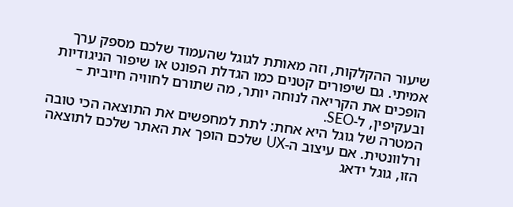שיעור ההקלקות, וזה מאותת לגוגל שהעמוד שלכם מספק ערך אמיתי. גם שיפורים קטנים כמו הגדלת הפונט או שיפור הניגודיות הופכים את הקריאה לנוחה יותר, מה שתורם לחוויה חיובית – ובעקיפין, ל-SEO.
המטרה של גוגל היא אחת: לתת למחפשים את התוצאה הכי טובה ורלוונטית. אם עיצוב ה-UX שלכם הופך את האתר שלכם לתוצאה הזו, גוגל ידאג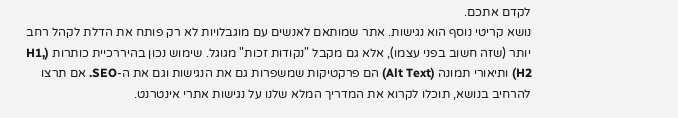לקדם אתכם.
נושא קריטי נוסף הוא נגישות. אתר שמותאם לאנשים עם מוגבלויות לא רק פותח את הדלת לקהל רחב יותר (שזה חשוב בפני עצמו), אלא גם מקבל "נקודות זכות" מגוגל. שימוש נכון בהיררכיית כותרות (H1, H2) ותיאורי תמונה (Alt Text) הם פרקטיקות שמשפרות גם את הנגישות וגם את ה-SEO. אם תרצו להרחיב בנושא, תוכלו לקרוא את המדריך המלא שלנו על נגישות אתרי אינטרנט.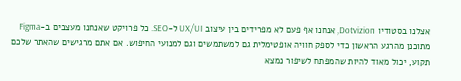אצלנו בסטודיו Dotvizion, אנחנו אף פעם לא מפרידים בין עיצוב UX/UI ל-SEO. כל פרויקט שאנחנו מעצבים ב-Figma מתוכנן מהרגע הראשון כדי לספק חוויה אופטימלית גם למשתמשים וגם למנועי החיפוש. אם אתם מרגישים שהאתר שלכם תקוע, יכול מאוד להיות שהמפתח לשיפור נמצא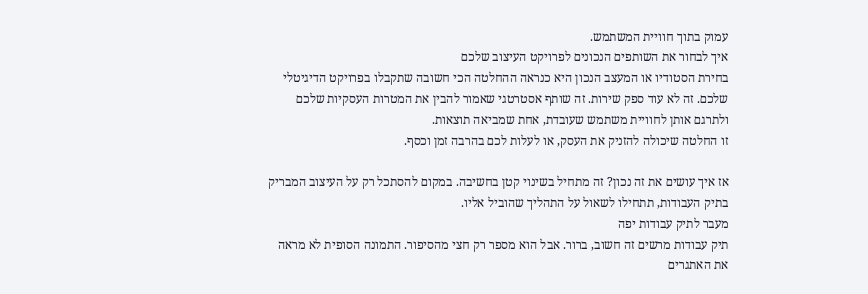עמוק בתוך חוויית המשתמש.
איך לבחור את השותפים הנכונים לפרויקט העיצוב שלכם
בחירת הסטודיו או המעצב הנכון היא כנראה ההחלטה הכי חשובה שתקבלו בפרויקט הדיגיטלי שלכם. זה לא עוד ספק שירות. זה שותף אסטרטגי שאמור להבין את המטרות העסקיות שלכם ולתרגם אותן לחוויית משתמש שעובדת, אחת שמביאה תוצאות.
זו החלטה שיכולה להזניק את העסק, או לעלות לכם בהרבה זמן וכסף.

אז איך עושים את זה נכון? זה מתחיל בשינוי קטן בחשיבה. במקום להסתכל רק על העיצוב המבריק בתיק העבודות, תתחילו לשאול על התהליך שהוביל אליו.
מעבר לתיק עבודות יפה
תיק עבודות מרשים זה חשוב, ברור. אבל הוא מספר רק חצי מהסיפור. התמונה הסופית לא מראה את האתגרים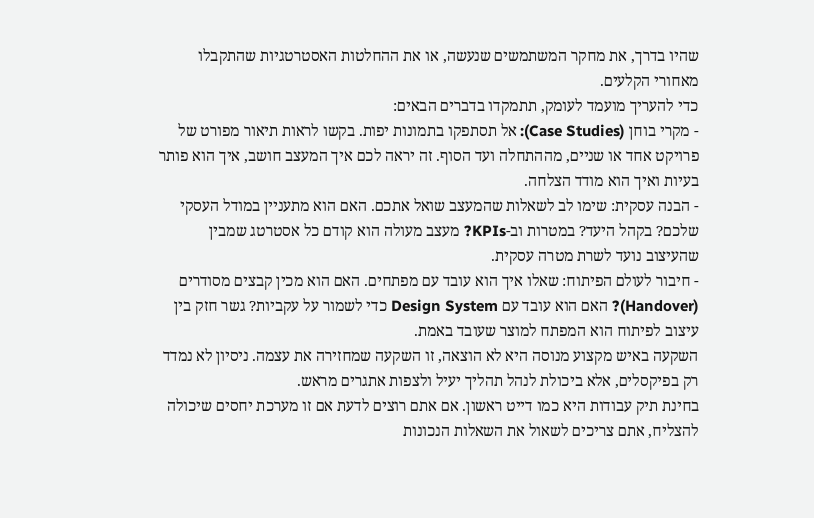שהיו בדרך, את מחקר המשתמשים שנעשה, או את ההחלטות האסטרטגיות שהתקבלו מאחורי הקלעים.
כדי להעריך מועמד לעומק, תתמקדו בדברים הבאים:
- מקרי בוחן (Case Studies): אל תסתפקו בתמונות יפות. בקשו לראות תיאור מפורט של פרויקט אחד או שניים, מההתחלה ועד הסוף. זה יראה לכם איך המעצב חושב, איך הוא פותר בעיות ואיך הוא מודד הצלחה.
- הבנה עסקית: שימו לב לשאלות שהמעצב שואל אתכם. האם הוא מתעניין במודל העסקי שלכם? בקהל היעד? במטרות וב-KPIs? מעצב מעולה הוא קודם כל אסטרטג שמבין שהעיצוב נועד לשרת מטרה עסקית.
- חיבור לעולם הפיתוח: שאלו איך הוא עובד עם מפתחים. האם הוא מכין קבצים מסודרים (Handover)? האם הוא עובד עם Design System כדי לשמור על עקביות? גשר חזק בין עיצוב לפיתוח הוא המפתח למוצר שעובד באמת.
השקעה באיש מקצוע מנוסה היא לא הוצאה, זו השקעה שמחזירה את עצמה. ניסיון לא נמדד רק בפיקסלים, אלא ביכולת לנהל תהליך יעיל ולצפות אתגרים מראש.
בחינת תיק עבודות היא כמו דייט ראשון. אם אתם רוצים לדעת אם זו מערכת יחסים שיכולה להצליח, אתם צריכים לשאול את השאלות הנכונות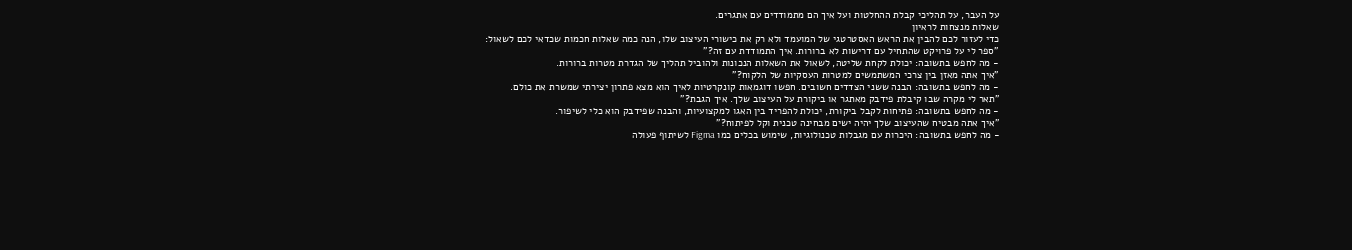על העבר, על תהליכי קבלת ההחלטות ועל איך הם מתמודדים עם אתגרים.
שאלות מנצחות לראיון
כדי לעזור לכם להבין את הראש האסטרטגי של המועמד ולא רק את כישורי העיצוב שלו, הנה כמה שאלות חכמות שכדאי לכם לשאול:
"ספר לי על פרויקט שהתחיל עם דרישות לא ברורות. איך התמודדת עם זה?"
- מה לחפש בתשובה: יכולת לקחת שליטה, לשאול את השאלות הנכונות ולהוביל תהליך של הגדרת מטרות ברורות.
"איך אתה מאזן בין צרכי המשתמשים למטרות העסקיות של הלקוח?"
- מה לחפש בתשובה: הבנה ששני הצדדים חשובים. חפשו דוגמאות קונקרטיות לאיך הוא מצא פתרון יצירתי שמשרת את כולם.
"תאר לי מקרה שבו קיבלת פידבק מאתגר או ביקורת על העיצוב שלך. איך הגבת?"
- מה לחפש בתשובה: פתיחות לקבל ביקורת, יכולת להפריד בין האגו למקצועיות, והבנה שפידבק הוא כלי לשיפור.
"איך אתה מבטיח שהעיצוב שלך יהיה ישים מבחינה טכנית וקל לפיתוח?"
- מה לחפש בתשובה: היכרות עם מגבלות טכנולוגיות, שימוש בכלים כמו Figma לשיתוף פעולה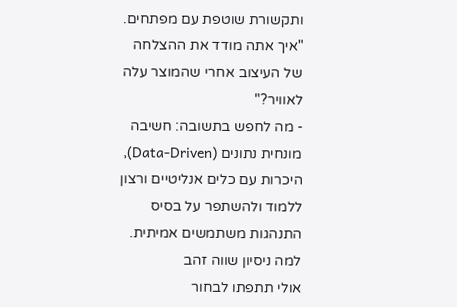ותקשורת שוטפת עם מפתחים.
"איך אתה מודד את ההצלחה של העיצוב אחרי שהמוצר עלה לאוויר?"
- מה לחפש בתשובה: חשיבה מונחית נתונים (Data-Driven), היכרות עם כלים אנליטיים ורצון ללמוד ולהשתפר על בסיס התנהגות משתמשים אמיתית.
למה ניסיון שווה זהב
אולי תתפתו לבחור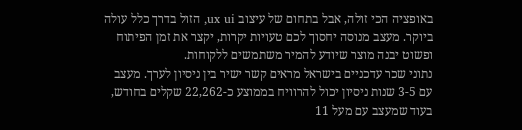באופציה הכי זולה, אבל בתחום של עיצוב ux ui, הזול בדרך כלל עולה ביוקר. מעצב מנוסה יחסוך לכם טעויות יקרות, יקצר את זמן הפיתוח ופשוט יבנה מוצר שיודע להמיר משתמשים ללקוחות.
נתוני שכר עדכניים בישראל מראים קשר ישיר בין ניסיון לערך. מעצב עם 3-5 שנות ניסיון יכול להרוויח בממוצע כ-22,262 שקלים בחודש, בעוד שמעצב עם מעל 11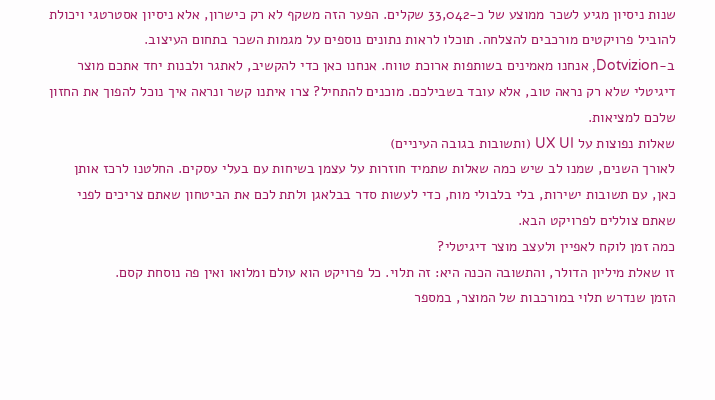שנות ניסיון מגיע לשכר ממוצע של כ-33,042 שקלים. הפער הזה משקף לא רק כישרון, אלא ניסיון אסטרטגי ויכולת להוביל פרויקטים מורכבים להצלחה. תוכלו לראות נתונים נוספים על מגמות השכר בתחום העיצוב.
ב-Dotvizion, אנחנו מאמינים בשותפות ארוכת טווח. אנחנו כאן כדי להקשיב, לאתגר ולבנות יחד אתכם מוצר דיגיטלי שלא רק נראה טוב, אלא עובד בשבילכם. מוכנים להתחיל? צרו איתנו קשר ונראה איך נוכל להפוך את החזון שלכם למציאות.
שאלות נפוצות על UX UI (ותשובות בגובה העיניים)
לאורך השנים, שמנו לב שיש כמה שאלות שתמיד חוזרות על עצמן בשיחות עם בעלי עסקים. החלטנו לרכז אותן כאן, עם תשובות ישירות, בלי בלבולי מוח, כדי לעשות סדר בבלאגן ולתת לכם את הביטחון שאתם צריכים לפני שאתם צוללים לפרויקט הבא.
כמה זמן לוקח לאפיין ולעצב מוצר דיגיטלי?
זו שאלת מיליון הדולר, והתשובה הכנה היא: זה תלוי. כל פרויקט הוא עולם ומלואו ואין פה נוסחת קסם.
הזמן שנדרש תלוי במורכבות של המוצר, במספר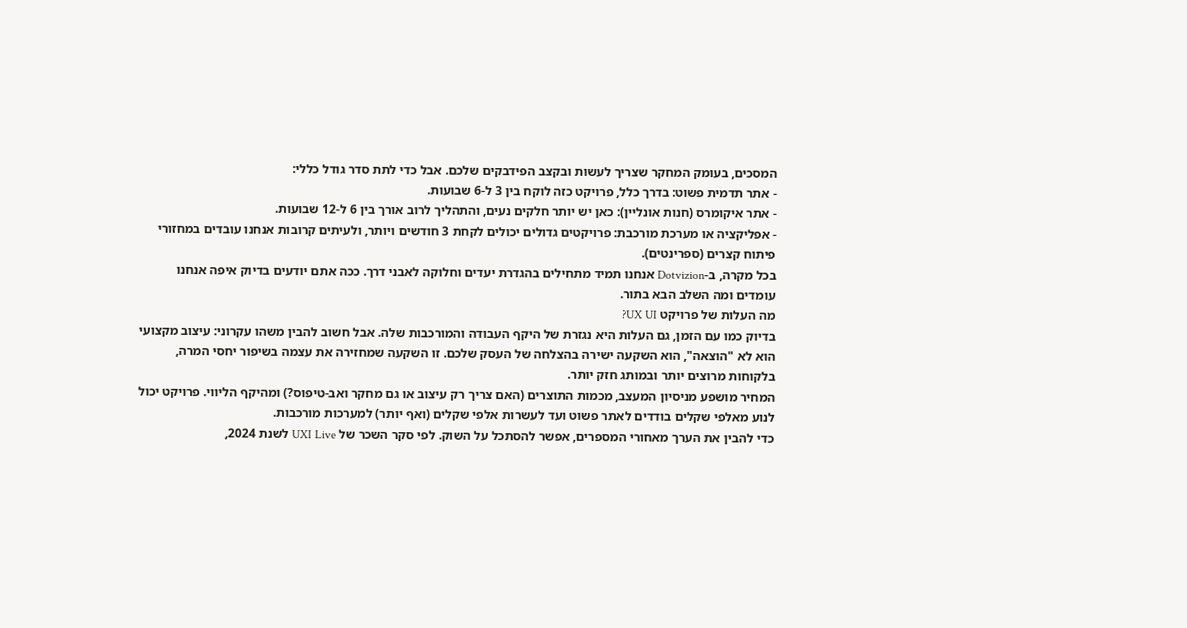המסכים, בעומק המחקר שצריך לעשות ובקצב הפידבקים שלכם. אבל כדי לתת סדר גודל כללי:
- אתר תדמית פשוט: בדרך כלל, פרויקט כזה לוקח בין 3 ל-6 שבועות.
- אתר איקומרס (חנות אונליין): כאן יש יותר חלקים נעים, והתהליך לרוב אורך בין 6 ל-12 שבועות.
- אפליקציה או מערכת מורכבת: פרויקטים גדולים יכולים לקחת 3 חודשים ויותר, ולעיתים קרובות אנחנו עובדים במחזורי פיתוח קצרים (ספרינטים).
בכל מקרה, ב-Dotvizion אנחנו תמיד מתחילים בהגדרת יעדים וחלוקה לאבני דרך. ככה אתם יודעים בדיוק איפה אנחנו עומדים ומה השלב הבא בתור.
מה העלות של פרויקט UX UI?
בדיוק כמו עם הזמן, גם העלות היא נגזרת של היקף העבודה והמורכבות שלה. אבל חשוב להבין משהו עקרוני: עיצוב מקצועי הוא לא "הוצאה", הוא השקעה ישירה בהצלחה של העסק שלכם. זו השקעה שמחזירה את עצמה בשיפור יחסי המרה, בלקוחות מרוצים יותר ובמותג חזק יותר.
המחיר מושפע מניסיון המעצב, מכמות התוצרים (האם צריך רק עיצוב או גם מחקר ואב-טיפוס?) ומהיקף הליווי. פרויקט יכול לנוע מאלפי שקלים בודדים לאתר פשוט ועד לעשרות אלפי שקלים (ואף יותר) למערכות מורכבות.
כדי להבין את הערך מאחורי המספרים, אפשר להסתכל על השוק. לפי סקר השכר של UXI Live לשנת 2024,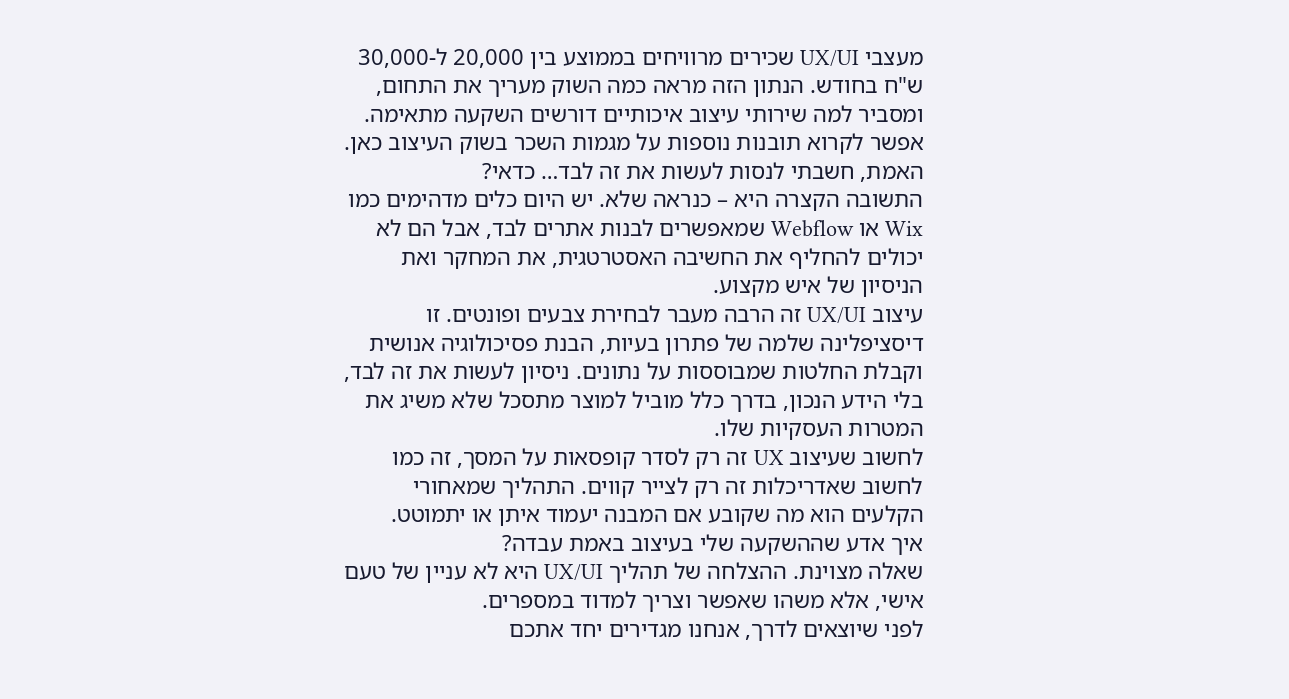מעצבי UX/UI שכירים מרוויחים בממוצע בין 20,000 ל-30,000 ש"ח בחודש. הנתון הזה מראה כמה השוק מעריך את התחום, ומסביר למה שירותי עיצוב איכותיים דורשים השקעה מתאימה. אפשר לקרוא תובנות נוספות על מגמות השכר בשוק העיצוב כאן.
האמת, חשבתי לנסות לעשות את זה לבד… כדאי?
התשובה הקצרה היא – כנראה שלא. יש היום כלים מדהימים כמו Wix או Webflow שמאפשרים לבנות אתרים לבד, אבל הם לא יכולים להחליף את החשיבה האסטרטגית, את המחקר ואת הניסיון של איש מקצוע.
עיצוב UX/UI זה הרבה מעבר לבחירת צבעים ופונטים. זו דיסציפלינה שלמה של פתרון בעיות, הבנת פסיכולוגיה אנושית וקבלת החלטות שמבוססות על נתונים. ניסיון לעשות את זה לבד, בלי הידע הנכון, בדרך כלל מוביל למוצר מתסכל שלא משיג את המטרות העסקיות שלו.
לחשוב שעיצוב UX זה רק לסדר קופסאות על המסך, זה כמו לחשוב שאדריכלות זה רק לצייר קווים. התהליך שמאחורי הקלעים הוא מה שקובע אם המבנה יעמוד איתן או יתמוטט.
איך אדע שההשקעה שלי בעיצוב באמת עבדה?
שאלה מצוינת. ההצלחה של תהליך UX/UI היא לא עניין של טעם אישי, אלא משהו שאפשר וצריך למדוד במספרים.
לפני שיוצאים לדרך, אנחנו מגדירים יחד אתכם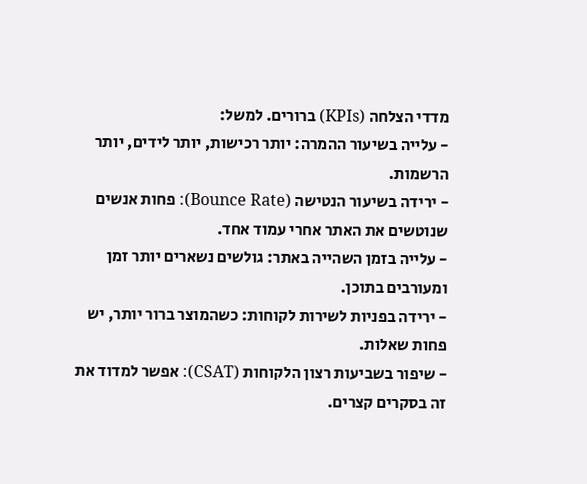מדדי הצלחה (KPIs) ברורים. למשל:
- עלייה בשיעור ההמרה: יותר רכישות, יותר לידים, יותר הרשמות.
- ירידה בשיעור הנטישה (Bounce Rate): פחות אנשים שנוטשים את האתר אחרי עמוד אחד.
- עלייה בזמן השהייה באתר: גולשים נשארים יותר זמן ומעורבים בתוכן.
- ירידה בפניות לשירות לקוחות: כשהמוצר ברור יותר, יש פחות שאלות.
- שיפור בשביעות רצון הלקוחות (CSAT): אפשר למדוד את זה בסקרים קצרים.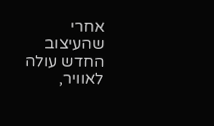אחרי שהעיצוב החדש עולה לאוויר,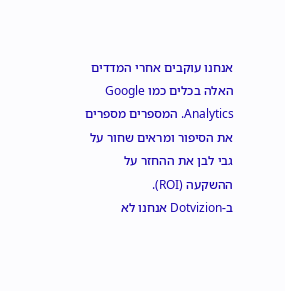אנחנו עוקבים אחרי המדדים האלה בכלים כמו Google Analytics. המספרים מספרים את הסיפור ומראים שחור על גבי לבן את ההחזר על ההשקעה (ROI).
ב-Dotvizion אנחנו לא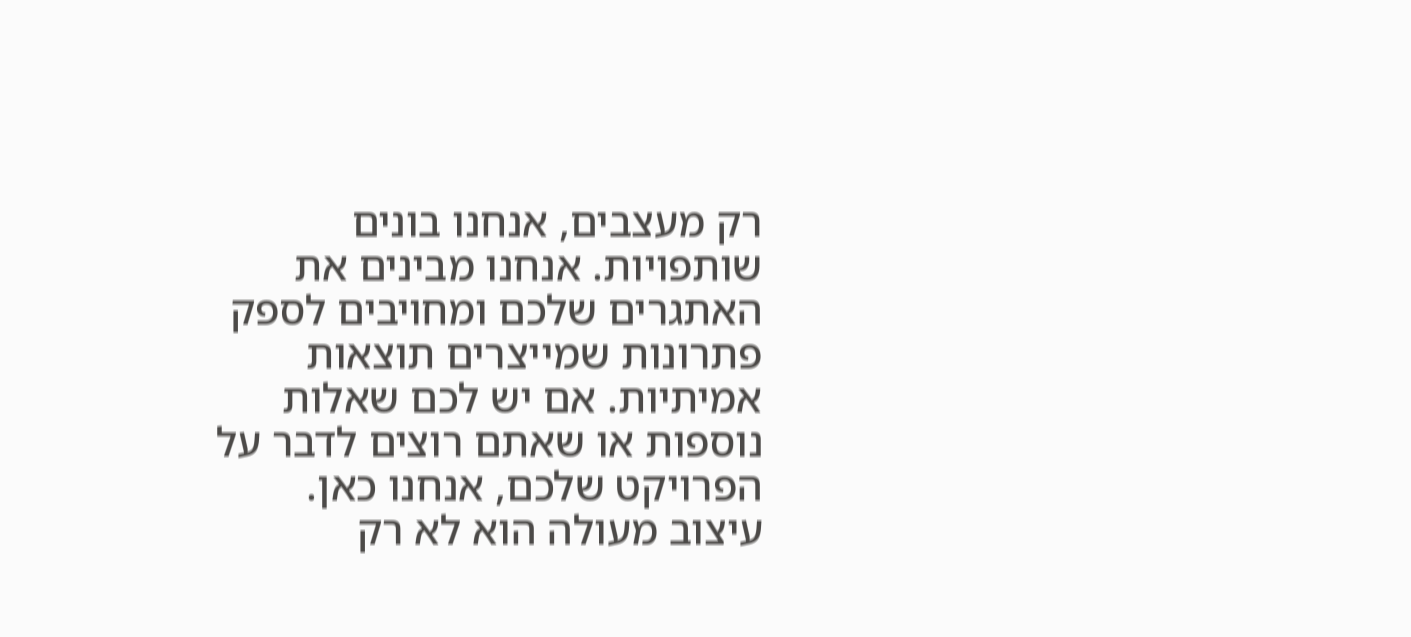רק מעצבים, אנחנו בונים שותפויות. אנחנו מבינים את האתגרים שלכם ומחויבים לספק פתרונות שמייצרים תוצאות אמיתיות. אם יש לכם שאלות נוספות או שאתם רוצים לדבר על הפרויקט שלכם, אנחנו כאן.
עיצוב מעולה הוא לא רק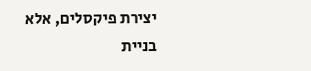יצירת פיקסלים, אלא בניית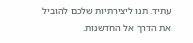עתיד. תנו ליצירתיות שלכם להוביל את הדרך אל החדשנות.